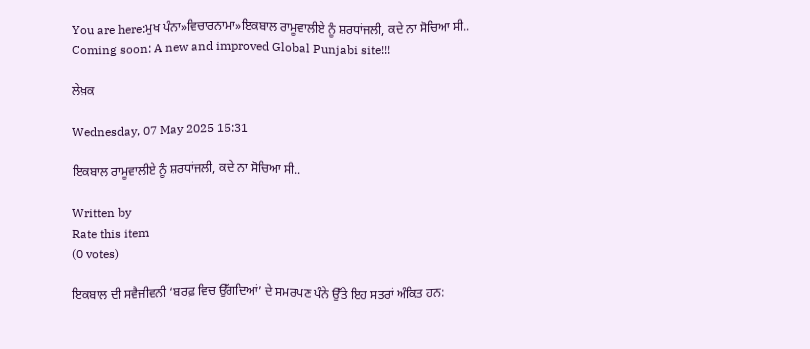You are here:ਮੁਖ ਪੰਨਾ»ਵਿਚਾਰਨਾਮਾ»ਇਕਬਾਲ ਰਾਮੂਵਾਲੀਏ ਨੂੰ ਸ਼ਰਧਾਂਜਲੀ, ਕਦੇ ਨਾ ਸੋਚਿਆ ਸੀ..
Coming soon: A new and improved Global Punjabi site!!!

ਲੇਖ਼ਕ

Wednesday, 07 May 2025 15:31

ਇਕਬਾਲ ਰਾਮੂਵਾਲੀਏ ਨੂੰ ਸ਼ਰਧਾਂਜਲੀ, ਕਦੇ ਨਾ ਸੋਚਿਆ ਸੀ..

Written by
Rate this item
(0 votes)

ਇਕਬਾਲ ਦੀ ਸਵੈਜੀਵਨੀ ‘ਬਰਫ਼ ਵਿਚ ਉੱਗਦਿਆਂ’ ਦੇ ਸਮਰਪਣ ਪੰਨੇ ਉੱਤੇ ਇਹ ਸਤਰਾਂ ਅੰਕਿਤ ਹਨ: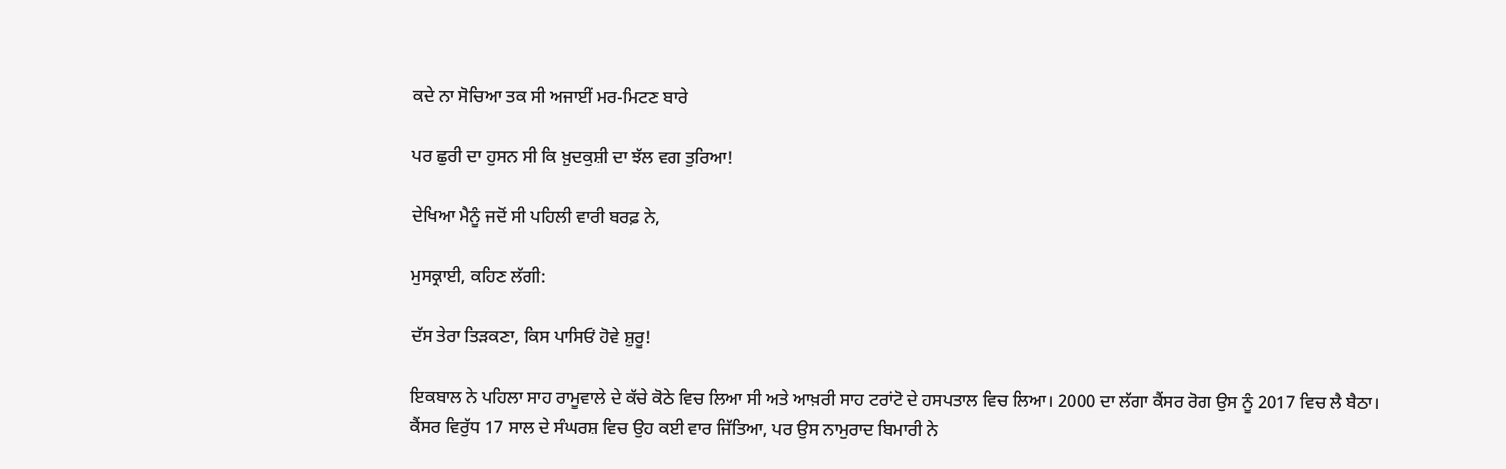ਕਦੇ ਨਾ ਸੋਚਿਆ ਤਕ ਸੀ ਅਜਾਈਂ ਮਰ-ਮਿਟਣ ਬਾਰੇ

ਪਰ ਛੁਰੀ ਦਾ ਹੁਸਨ ਸੀ ਕਿ ਖ਼ੁਦਕੁਸ਼ੀ ਦਾ ਝੱਲ ਵਗ ਤੁਰਿਆ!

ਦੇਖਿਆ ਮੈਨੂੰ ਜਦੋਂ ਸੀ ਪਹਿਲੀ ਵਾਰੀ ਬਰਫ਼ ਨੇ,

ਮੁਸਕ੍ਰਾਈ, ਕਹਿਣ ਲੱਗੀ:

ਦੱਸ ਤੇਰਾ ਤਿੜਕਣਾ, ਕਿਸ ਪਾਸਿਓਂ ਹੋਵੇ ਸ਼ੁਰੂ!

ਇਕਬਾਲ ਨੇ ਪਹਿਲਾ ਸਾਹ ਰਾਮੂਵਾਲੇ ਦੇ ਕੱਚੇ ਕੋਠੇ ਵਿਚ ਲਿਆ ਸੀ ਅਤੇ ਆਖ਼ਰੀ ਸਾਹ ਟਰਾਂਟੋ ਦੇ ਹਸਪਤਾਲ ਵਿਚ ਲਿਆ। 2000 ਦਾ ਲੱਗਾ ਕੈਂਸਰ ਰੋਗ ਉਸ ਨੂੰ 2017 ਵਿਚ ਲੈ ਬੈਠਾ। ਕੈਂਸਰ ਵਿਰੁੱਧ 17 ਸਾਲ ਦੇ ਸੰਘਰਸ਼ ਵਿਚ ਉਹ ਕਈ ਵਾਰ ਜਿੱਤਿਆ, ਪਰ ਉਸ ਨਾਮੁਰਾਦ ਬਿਮਾਰੀ ਨੇ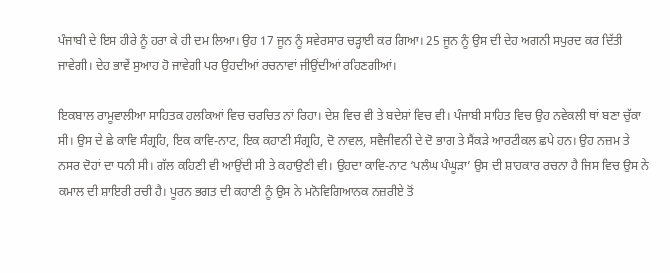ਪੰਜਾਬੀ ਦੇ ਇਸ ਹੀਰੇ ਨੂੰ ਹਰਾ ਕੇ ਹੀ ਦਮ ਲਿਆ। ਉਹ 17 ਜੂਨ ਨੂੰ ਸਵੇਰਸਾਰ ਚੜ੍ਹਾਈ ਕਰ ਗਿਆ। 25 ਜੂਨ ਨੂੰ ਉਸ ਦੀ ਦੇਹ ਅਗਨੀ ਸਪੁਰਦ ਕਰ ਦਿੱਤੀ ਜਾਵੇਗੀ। ਦੇਹ ਭਾਵੇਂ ਸੁਆਹ ਹੋ ਜਾਵੇਗੀ ਪਰ ਉਹਦੀਆਂ ਰਚਨਾਵਾਂ ਜੀਉਂਦੀਆਂ ਰਹਿਣਗੀਆਂ।

ਇਕਬਾਲ ਰਾਮੂਵਾਲੀਆ ਸਾਹਿਤਕ ਹਲਕਿਆਂ ਵਿਚ ਚਰਚਿਤ ਨਾਂ ਰਿਹਾ। ਦੇਸ਼ ਵਿਚ ਵੀ ਤੇ ਬਦੇਸ਼ਾਂ ਵਿਚ ਵੀ। ਪੰਜਾਬੀ ਸਾਹਿਤ ਵਿਚ ਉਹ ਨਵੇਕਲੀ ਥਾਂ ਬਣਾ ਚੁੱਕਾ ਸੀ। ਉਸ ਦੇ ਛੇ ਕਾਵਿ ਸੰਗ੍ਰਹਿ, ਇਕ ਕਾਵਿ-ਨਾਟ, ਇਕ ਕਹਾਣੀ ਸੰਗ੍ਰਹਿ, ਦੋ ਨਾਵਲ, ਸਵੈਜੀਵਨੀ ਦੇ ਦੋ ਭਾਗ ਤੇ ਸੈਂਕੜੇ ਆਰਟੀਕਲ ਛਪੇ ਹਨ। ਉਹ ਨਜ਼ਮ ਤੇ ਨਸਰ ਦੋਹਾਂ ਦਾ ਧਨੀ ਸੀ। ਗੱਲ ਕਹਿਣੀ ਵੀ ਆਉਂਦੀ ਸੀ ਤੇ ਕਹਾਉਣੀ ਵੀ। ਉਹਦਾ ਕਾਵਿ-ਨਾਟ ‘ਪਲੰਘ ਪੰਘੂੜਾ’ ਉਸ ਦੀ ਸ਼ਾਹਕਾਰ ਰਚਨਾ ਹੈ ਜਿਸ ਵਿਚ ਉਸ ਨੇ ਕਮਾਲ ਦੀ ਸ਼ਾਇਰੀ ਰਚੀ ਹੈ। ਪੂਰਨ ਭਗਤ ਦੀ ਕਹਾਣੀ ਨੂੰ ਉਸ ਨੇ ਮਨੋਵਿਗਿਆਨਕ ਨਜ਼ਰੀਏ ਤੋਂ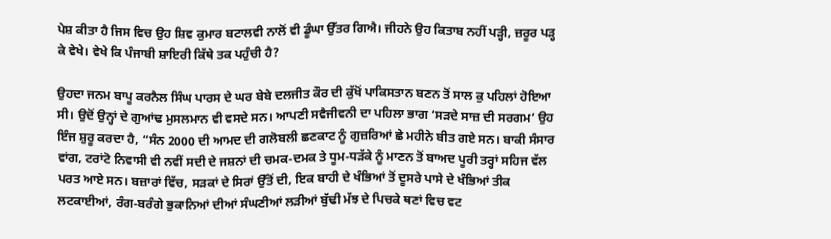ਪੇਸ਼ ਕੀਤਾ ਹੈ ਜਿਸ ਵਿਚ ਉਹ ਸ਼ਿਵ ਕੁਮਾਰ ਬਟਾਲਵੀ ਨਾਲੋਂ ਵੀ ਡੂੰਘਾ ਉੱਤਰ ਗਿਐ। ਜੀਹਨੇ ਉਹ ਕਿਤਾਬ ਨਹੀਂ ਪੜ੍ਹੀ, ਜ਼ਰੂਰ ਪੜ੍ਹ ਕੇ ਵੇਖੇ। ਵੇਖੇ ਕਿ ਪੰਜਾਬੀ ਸ਼ਾਇਰੀ ਕਿੱਥੇ ਤਕ ਪਹੁੰਚੀ ਹੈ?

ਉਹਦਾ ਜਨਮ ਬਾਪੂ ਕਰਨੈਲ ਸਿੰਘ ਪਾਰਸ ਦੇ ਘਰ ਬੇਬੇ ਦਲਜੀਤ ਕੌਰ ਦੀ ਕੁੱਖੋਂ ਪਾਕਿਸਤਾਨ ਬਣਨ ਤੋਂ ਸਾਲ ਕੁ ਪਹਿਲਾਂ ਹੋਇਆ ਸੀ। ਉਦੋਂ ਉਨ੍ਹਾਂ ਦੇ ਗੁਆਂਢ ਮੁਸਲਮਾਨ ਵੀ ਵਸਦੇ ਸਨ। ਆਪਣੀ ਸਵੈਜੀਵਨੀ ਦਾ ਪਹਿਲਾ ਭਾਗ ‘ਸੜਦੇ ਸਾਜ਼ ਦੀ ਸਰਗਮ’ ਉਹ ਇੰਜ ਸ਼ੁਰੂ ਕਰਦਾ ਹੈ, “ਸੰਨ 2000 ਦੀ ਆਮਦ ਦੀ ਗਲੋਬਲੀ ਛਣਕਾਟ ਨੂੰ ਗੁਜ਼ਰਿਆਂ ਛੇ ਮਹੀਨੇ ਬੀਤ ਗਏ ਸਨ। ਬਾਕੀ ਸੰਸਾਰ ਵਾਂਗ, ਟਰਾਂਟੋ ਨਿਵਾਸੀ ਵੀ ਨਵੀਂ ਸਦੀ ਦੇ ਜਸ਼ਨਾਂ ਦੀ ਚਮਕ-ਦਮਕ ਤੇ ਧੂਮ-ਧੜੱਕੇ ਨੂੰ ਮਾਣਨ ਤੋਂ ਬਾਅਦ ਪੂਰੀ ਤਰ੍ਹਾਂ ਸਹਿਜ ਵੱਲ ਪਰਤ ਆਏ ਸਨ। ਬਜ਼ਾਰਾਂ ਵਿੱਚ, ਸੜਕਾਂ ਦੇ ਸਿਰਾਂ ਉੱਤੋਂ ਦੀ, ਇਕ ਬਾਹੀ ਦੇ ਖੰਭਿਆਂ ਤੋਂ ਦੂਸਰੇ ਪਾਸੇ ਦੇ ਖੰਭਿਆਂ ਤੀਕ ਲਟਕਾਈਆਂ, ਰੰਗ-ਬਰੰਗੇ ਭੁਕਾਨਿਆਂ ਦੀਆਂ ਸੰਘਣੀਆਂ ਲੜੀਆਂ ਬੁੱਢੀ ਮੱਝ ਦੇ ਪਿਚਕੇ ਥਣਾਂ ਵਿਚ ਵਟ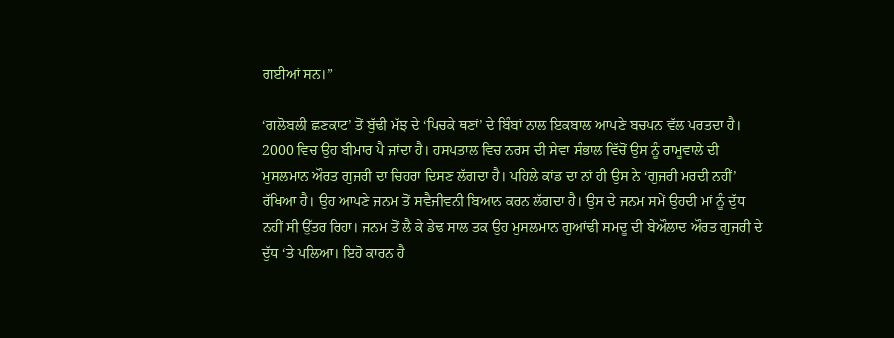ਗਈਆਂ ਸਨ।”

‘ਗਲੋਬਲੀ ਛਣਕਾਟ’ ਤੋਂ ਬੁੱਢੀ ਮੱਝ ਦੇ ‘ਪਿਚਕੇ ਥਣਾਂ’ ਦੇ ਬਿੰਬਾਂ ਨਾਲ ਇਕਬਾਲ ਆਪਣੇ ਬਚਪਨ ਵੱਲ ਪਰਤਦਾ ਹੈ। 2000 ਵਿਚ ਉਹ ਬੀਮਾਰ ਪੈ ਜਾਂਦਾ ਹੈ। ਹਸਪਤਾਲ ਵਿਚ ਨਰਸ ਦੀ ਸੇਵਾ ਸੰਭਾਲ ਵਿੱਚੋਂ ਉਸ ਨੂੰ ਰਾਮੂਵਾਲੇ ਦੀ ਮੁਸਲਮਾਨ ਔਰਤ ਗੁਜਰੀ ਦਾ ਚਿਹਰਾ ਦਿਸਣ ਲੱਗਦਾ ਹੈ। ਪਹਿਲੇ ਕਾਂਡ ਦਾ ਨਾਂ ਹੀ ਉਸ ਨੇ ‘ਗੁਜਰੀ ਮਰਦੀ ਨਹੀਂ’ ਰੱਖਿਆ ਹੈ। ਉਹ ਆਪਣੇ ਜਨਮ ਤੋਂ ਸਵੈਜੀਵਨੀ ਬਿਆਨ ਕਰਨ ਲੱਗਦਾ ਹੈ। ਉਸ ਦੇ ਜਨਮ ਸਮੇਂ ਉਹਦੀ ਮਾਂ ਨੂੰ ਦੁੱਧ ਨਹੀਂ ਸੀ ਉੱਤਰ ਰਿਹਾ। ਜਨਮ ਤੋਂ ਲੈ ਕੇ ਡੇਢ ਸਾਲ ਤਕ ਉਹ ਮੁਸਲਮਾਨ ਗੁਆਂਢੀ ਸਮਦੂ ਦੀ ਬੇਔਲਾਦ ਔਰਤ ਗੁਜਰੀ ਦੇ ਦੁੱਧ ‘ਤੇ ਪਲਿਆ। ਇਹੋ ਕਾਰਨ ਹੈ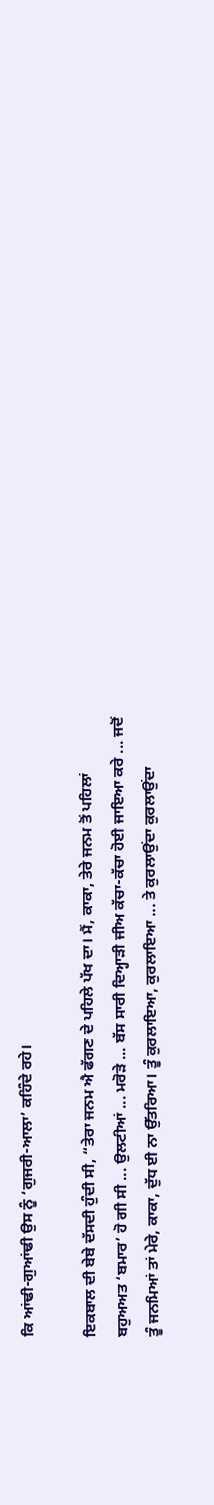ਕਿ ਆਂਢੀ-ਗੁਆਂਢੀ ਉਸ ਨੂੰ ‘ਗੁਜਰੀ-ਆਲਾ’ ਕਹਿੰਦੇ ਰਹੇ।

ਇਕਬਾਲ ਦੀ ਬੇਬੇ ਦੱਸਦੀ ਹੁੰਦੀ ਸੀ, “ਤੇਰਾ ਜਨਮ ਐ ਫੱਗਣ ਦੇ ਪਹਿਲੇ ਪੱਖ ਦਾ। ਮੈਂ, ਕਾਕਾ, ਤੇਰੇ ਜਨਮ ਤੋਂ ਪਹਿਲਾਂ ਬਹੁਅਅਤ ‘ਬਮਾਰ’ ਹੋ ਗੀ ਸੀ ... ਉਲਟੀਆਂ ... ਮਰੋੜੇ ... ਬੱਸ ਸਾਰੀ ਦਿਅ੍ਹਾੜੀ ਜੀਅ ਕੱਚਾ-ਕੱਚਾ ਹੋਈ ਜਾਇਆ ਕਰੇ ... ਜਦੋਂ ਤੂੰ ਜਨਮਿਆਂ ਤਾਂ ਮੇਰੇ, ਕਾਕਾ, ਦੁੱਧ ਈ ਨਾ ਉੱਤਰਿਆ। ਤੂੰ ਕੁਰਲਾਇਆ, ਕੁਰਲਾਇਆ ... ਤੇ ਕੁਰਲਾਉਂਦਾ ਕੁਰਲਾਉਂਦਾ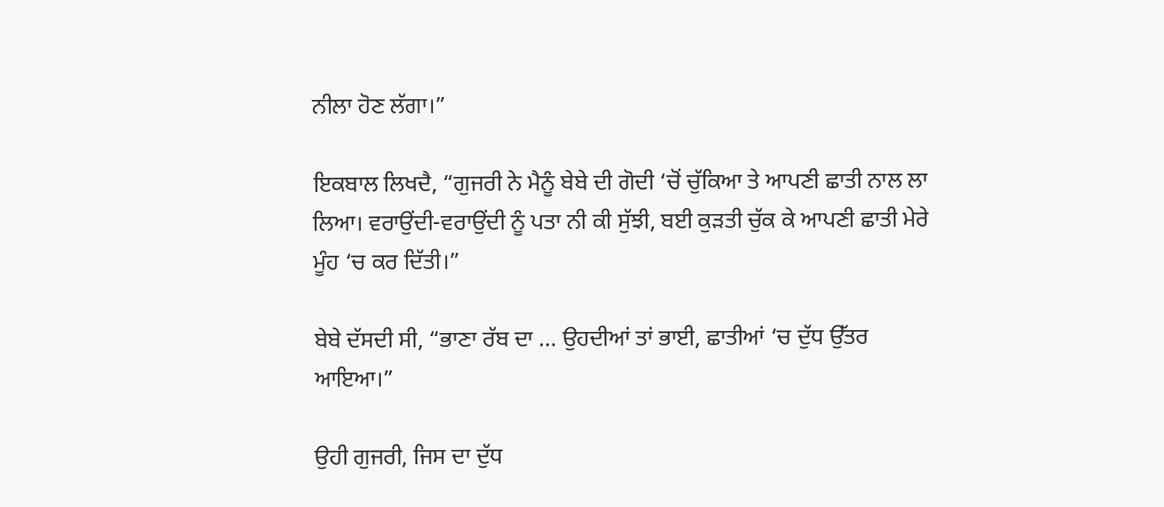ਨੀਲਾ ਹੋਣ ਲੱਗਾ।”

ਇਕਬਾਲ ਲਿਖਦੈ, “ਗੁਜਰੀ ਨੇ ਮੈਨੂੰ ਬੇਬੇ ਦੀ ਗੋਦੀ ‘ਚੋਂ ਚੁੱਕਿਆ ਤੇ ਆਪਣੀ ਛਾਤੀ ਨਾਲ ਲਾ ਲਿਆ। ਵਰਾਉਂਦੀ-ਵਰਾਉਂਦੀ ਨੂੰ ਪਤਾ ਨੀ ਕੀ ਸੁੱਝੀ, ਬਈ ਕੁੜਤੀ ਚੁੱਕ ਕੇ ਆਪਣੀ ਛਾਤੀ ਮੇਰੇ ਮੂੰਹ ‘ਚ ਕਰ ਦਿੱਤੀ।”

ਬੇਬੇ ਦੱਸਦੀ ਸੀ, “ਭਾਣਾ ਰੱਬ ਦਾ ... ਉਹਦੀਆਂ ਤਾਂ ਭਾਈ, ਛਾਤੀਆਂ ‘ਚ ਦੁੱਧ ਉੱਤਰ ਆਇਆ।”

ਉਹੀ ਗੁਜਰੀ, ਜਿਸ ਦਾ ਦੁੱਧ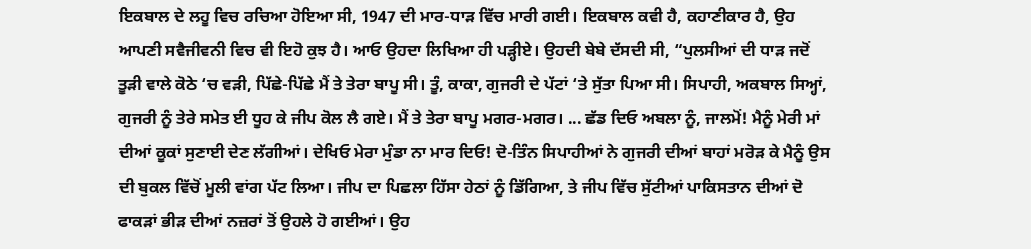ਇਕਬਾਲ ਦੇ ਲਹੂ ਵਿਚ ਰਚਿਆ ਹੋਇਆ ਸੀ, 1947 ਦੀ ਮਾਰ-ਧਾੜ ਵਿੱਚ ਮਾਰੀ ਗਈ। ਇਕਬਾਲ ਕਵੀ ਹੈ, ਕਹਾਣੀਕਾਰ ਹੈ, ਉਹ ਆਪਣੀ ਸਵੈਜੀਵਨੀ ਵਿਚ ਵੀ ਇਹੋ ਕੁਝ ਹੈ। ਆਓ ਉਹਦਾ ਲਿਖਿਆ ਹੀ ਪੜ੍ਹੀਏ। ਉਹਦੀ ਬੇਬੇ ਦੱਸਦੀ ਸੀ, “ਪੁਲਸੀਆਂ ਦੀ ਧਾੜ ਜਦੋਂ ਤੂੜੀ ਵਾਲੇ ਕੋਠੇ ‘ਚ ਵੜੀ, ਪਿੱਛੇ-ਪਿੱਛੇ ਮੈਂ ਤੇ ਤੇਰਾ ਬਾਪੂ ਸੀ। ਤੂੰ, ਕਾਕਾ, ਗੁਜਰੀ ਦੇ ਪੱਟਾਂ ‘ਤੇ ਸੁੱਤਾ ਪਿਆ ਸੀ। ਸਿਪਾਹੀ, ਅਕਬਾਲ ਸਿਅ੍ਹਾਂ, ਗੁਜਰੀ ਨੂੰ ਤੇਰੇ ਸਮੇਤ ਈ ਧੂਹ ਕੇ ਜੀਪ ਕੋਲ ਲੈ ਗਏ। ਮੈਂ ਤੇ ਤੇਰਾ ਬਾਪੂ ਮਗਰ-ਮਗਰ। ... ਛੱਡ ਦਿਓ ਅਬਲਾ ਨੂੰ, ਜਾਲਮੋਂ! ਮੈਨੂੰ ਮੇਰੀ ਮਾਂ ਦੀਆਂ ਕੂਕਾਂ ਸੁਣਾਈ ਦੇਣ ਲੱਗੀਆਂ। ਦੇਖਿਓ ਮੇਰਾ ਮੁੰਡਾ ਨਾ ਮਾਰ ਦਿਓ! ਦੋ-ਤਿੰਨ ਸਿਪਾਹੀਆਂ ਨੇ ਗੁਜਰੀ ਦੀਆਂ ਬਾਹਾਂ ਮਰੋੜ ਕੇ ਮੈਨੂੰ ਉਸ ਦੀ ਬੁਕਲ ਵਿੱਚੋਂ ਮੂਲੀ ਵਾਂਗ ਪੱਟ ਲਿਆ। ਜੀਪ ਦਾ ਪਿਛਲਾ ਹਿੱਸਾ ਹੇਠਾਂ ਨੂੰ ਡਿੱਗਿਆ, ਤੇ ਜੀਪ ਵਿੱਚ ਸੁੱਟੀਆਂ ਪਾਕਿਸਤਾਨ ਦੀਆਂ ਦੋ ਫਾਕੜਾਂ ਭੀੜ ਦੀਆਂ ਨਜ਼ਰਾਂ ਤੋਂ ਉਹਲੇ ਹੋ ਗਈਆਂ। ਉਹ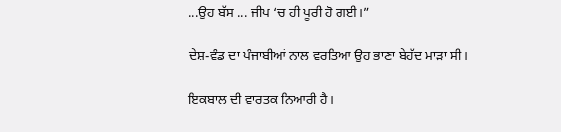...ਉਹ ਬੱਸ ... ਜੀਪ ‘ਚ ਹੀ ਪੂਰੀ ਹੋ ਗਈ।”

ਦੇਸ਼-ਵੰਡ ਦਾ ਪੰਜਾਬੀਆਂ ਨਾਲ ਵਰਤਿਆ ਉਹ ਭਾਣਾ ਬੇਹੱਦ ਮਾੜਾ ਸੀ।

ਇਕਬਾਲ ਦੀ ਵਾਰਤਕ ਨਿਆਰੀ ਹੈ।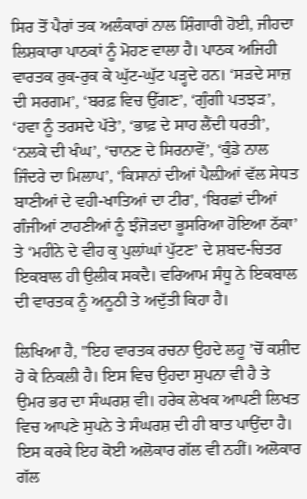ਸਿਰ ਤੋਂ ਪੈਰਾਂ ਤਕ ਅਲੰਕਾਰਾਂ ਨਾਲ ਸ਼ਿੰਗਾਰੀ ਹੋਈ, ਜੀਹਦਾ ਲਿਸ਼ਕਾਰਾ ਪਾਠਕਾਂ ਨੂੰ ਮੋਹਣ ਵਾਲਾ ਹੈ। ਪਾਠਕ ਅਜਿਹੀ ਵਾਰਤਕ ਰੁਕ-ਰੁਕ ਕੇ ਘੁੱਟ-ਘੁੱਟ ਪੜ੍ਹਦੇ ਹਨ। ‘ਸੜਦੇ ਸਾਜ਼ ਦੀ ਸਰਗਮ’, ‘ਬਰਫ਼ ਵਿਚ ਉੱਗਣ’, ‘ਗੁੰਗੀ ਪਤਝੜ’, ‘ਹਵਾ ਨੂੰ ਤਰਸਦੇ ਪੱਤੇ’, ‘ਭਾਫ਼ ਦੇ ਸਾਹ ਲੈਂਦੀ ਧਰਤੀ’, ‘ਨਲਕੇ ਦੀ ਖੰਘ’, ‘ਚਾਨਣ ਦੇ ਸਿਰਨਾਵੇਂ’, ‘ਕੁੰਡੇ ਨਾਲ ਜਿੰਦਰੇ ਦਾ ਮਿਲਾਪ’, ‘ਕਿਸਾਨਾਂ ਦੀਆਂ ਪੈਲ਼ੀਆਂ ਵੱਲ ਸੇਧਤ ਬਾਣੀਆਂ ਦੇ ਵਹੀ-ਖਾਤਿਆਂ ਦਾ ਟੀਰ', ‘ਬਿਰਛਾਂ ਦੀਆਂ ਗੰਜੀਆਂ ਟਾਹਣੀਆਂ ਨੂੰ ਝੰਜੋੜਦਾ ਭੂਸਰਿਆ ਹੋਇਆ ਠੱਕਾ’ ਤੇ ‘ਮਹੀਨੇ ਦੇ ਵੀਹ ਕੁ ਪੁਲਾਂਘਾਂ ਪੁੱਟਣ’ ਦੇ ਸ਼ਬਦ-ਚਿਤਰ ਇਕਬਾਲ ਹੀ ਉਲੀਕ ਸਕਦੈ। ਵਰਿਆਮ ਸੰਧੂ ਨੇ ਇਕਬਾਲ ਦੀ ਵਾਰਤਕ ਨੂੰ ਅਨੂਠੀ ਤੇ ਅਦੁੱਤੀ ਕਿਹਾ ਹੈ।

ਲਿਖਿਆ ਹੈ, "ਇਹ ਵਾਰਤਕ ਰਚਨਾ ਉਹਦੇ ਲਹੂ ’ਚੋਂ ਕਸ਼ੀਦ ਹੋ ਕੇ ਨਿਕਲੀ ਹੈ। ਇਸ ਵਿਚ ਉਹਦਾ ਸੁਪਨਾ ਵੀ ਹੈ ਤੇ ਉਮਰ ਭਰ ਦਾ ਸੰਘਰਸ਼ ਵੀ। ਹਰੇਕ ਲੇਖਕ ਆਪਣੀ ਲਿਖਤ ਵਿਚ ਆਪਣੇ ਸੁਪਨੇ ਤੇ ਸੰਘਰਸ਼ ਦੀ ਹੀ ਬਾਤ ਪਾਉਂਦਾ ਹੈ। ਇਸ ਕਰਕੇ ਇਹ ਕੋਈ ਅਲੋਕਾਰ ਗੱਲ ਵੀ ਨਹੀਂ। ਅਲੋਕਾਰ ਗੱਲ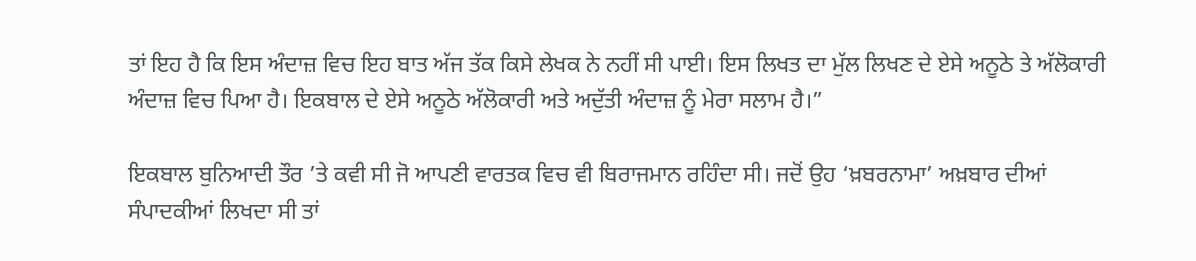ਤਾਂ ਇਹ ਹੈ ਕਿ ਇਸ ਅੰਦਾਜ਼ ਵਿਚ ਇਹ ਬਾਤ ਅੱਜ ਤੱਕ ਕਿਸੇ ਲੇਖਕ ਨੇ ਨਹੀਂ ਸੀ ਪਾਈ। ਇਸ ਲਿਖਤ ਦਾ ਮੁੱਲ ਲਿਖਣ ਦੇ ਏਸੇ ਅਨੂਠੇ ਤੇ ਅੱਲੋਕਾਰੀ ਅੰਦਾਜ਼ ਵਿਚ ਪਿਆ ਹੈ। ਇਕਬਾਲ ਦੇ ਏਸੇ ਅਨੂਠੇ ਅੱਲੋਕਾਰੀ ਅਤੇ ਅਦੁੱਤੀ ਅੰਦਾਜ਼ ਨੂੰ ਮੇਰਾ ਸਲਾਮ ਹੈ।”

ਇਕਬਾਲ ਬੁਨਿਆਦੀ ਤੌਰ ’ਤੇ ਕਵੀ ਸੀ ਜੋ ਆਪਣੀ ਵਾਰਤਕ ਵਿਚ ਵੀ ਬਿਰਾਜਮਾਨ ਰਹਿੰਦਾ ਸੀ। ਜਦੋਂ ਉਹ ‘ਖ਼ਬਰਨਾਮਾ’ ਅਖ਼ਬਾਰ ਦੀਆਂ ਸੰਪਾਦਕੀਆਂ ਲਿਖਦਾ ਸੀ ਤਾਂ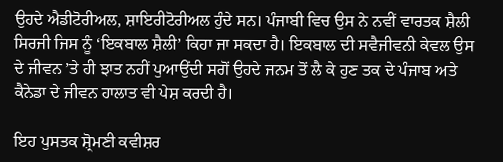ਉਹਦੇ ਐਡੀਟੋਰੀਅਲ, ਸ਼ਾਇਰੀਟੋਰੀਅਲ ਹੁੰਦੇ ਸਨ। ਪੰਜਾਬੀ ਵਿਚ ਉਸ ਨੇ ਨਵੀਂ ਵਾਰਤਕ ਸ਼ੈਲੀ ਸਿਰਜੀ ਜਿਸ ਨੂੰ ‘ਇਕਬਾਲ ਸ਼ੈਲੀ’ ਕਿਹਾ ਜਾ ਸਕਦਾ ਹੈ। ਇਕਬਾਲ ਦੀ ਸਵੈਜੀਵਨੀ ਕੇਵਲ ਉਸ ਦੇ ਜੀਵਨ ’ਤੇ ਹੀ ਝਾਤ ਨਹੀਂ ਪੁਆਉਂਦੀ ਸਗੋਂ ਉਹਦੇ ਜਨਮ ਤੋਂ ਲੈ ਕੇ ਹੁਣ ਤਕ ਦੇ ਪੰਜਾਬ ਅਤੇ ਕੈਨੇਡਾ ਦੇ ਜੀਵਨ ਹਾਲਾਤ ਵੀ ਪੇਸ਼ ਕਰਦੀ ਹੈ।

ਇਹ ਪੁਸਤਕ ਸ਼੍ਰੋਮਣੀ ਕਵੀਸ਼ਰ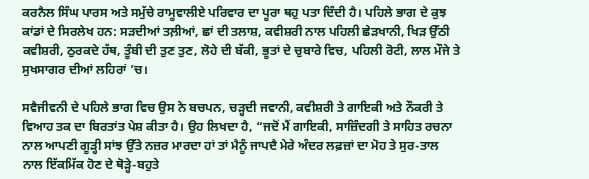ਕਰਨੈਲ ਸਿੰਘ ਪਾਰਸ ਅਤੇ ਸਮੁੱਚੇ ਰਾਮੂਵਾਲੀਏ ਪਰਿਵਾਰ ਦਾ ਪੂਰਾ ਥਹੁ ਪਤਾ ਦਿੰਦੀ ਹੈ। ਪਹਿਲੇ ਭਾਗ ਦੇ ਕੁਝ ਕਾਂਡਾਂ ਦੇ ਸਿਰਲੇਖ ਹਨ: ਸੜਦੀਆਂ ਤਲ਼ੀਆਂ, ਛਾਂ ਦੀ ਤਲਾਸ਼, ਕਵੀਸ਼ਰੀ ਨਾਲ ਪਹਿਲੀ ਛੇੜਖਾਨੀ, ਖਿੜ ਉੱਠੀ ਕਵੀਸ਼ਰੀ, ਠੁਰਕਦੇ ਹੱਥ, ਤੂੰਬੀ ਦੀ ਤੁਣ ਤੁਣ, ਲੋਹੇ ਦੀ ਬੱਕੀ, ਭੂਤਾਂ ਦੇ ਚੁਬਾਰੇ ਵਿਚ, ਪਹਿਲੀ ਰੋਟੀ, ਲਾਲ ਮੌਜੇ ਤੇ ਸੁਖਸਾਗਰ ਦੀਆਂ ਲਹਿਰਾਂ ’ਚ।

ਸਵੈਜੀਵਨੀ ਦੇ ਪਹਿਲੇ ਭਾਗ ਵਿਚ ਉਸ ਨੇ ਬਚਪਨ, ਚੜ੍ਹਦੀ ਜਵਾਨੀ, ਕਵੀਸ਼ਰੀ ਤੇ ਗਾਇਕੀ ਅਤੇ ਨੌਕਰੀ ਤੇ ਵਿਆਹ ਤਕ ਦਾ ਬਿਰਤਾਂਤ ਪੇਸ਼ ਕੀਤਾ ਹੈ। ਉਹ ਲਿਖਦਾ ਹੈ, “ਜਦੋਂ ਮੈਂ ਗਾਇਕੀ, ਸਾਜ਼ਿੰਦਗੀ ਤੇ ਸਾਹਿਤ ਰਚਨਾ ਨਾਲ ਆਪਣੀ ਗੂੜ੍ਹੀ ਸਾਂਝ ਉੱਤੇ ਨਜ਼ਰ ਮਾਰਦਾ ਹਾਂ ਤਾਂ ਮੈਨੂੰ ਜਾਪਦੈ ਮੇਰੇ ਅੰਦਰ ਲਫ਼ਜ਼ਾਂ ਦਾ ਮੋਹ ਤੇ ਸੁਰ-ਤਾਲ ਨਾਲ ਇੱਕਮਿੱਕ ਹੋਣ ਦੇ ਥੋੜ੍ਹੇ-ਬਹੁਤੇ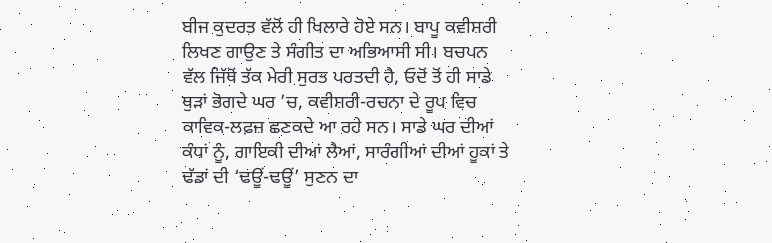ਬੀਜ ਕੁਦਰਤ ਵੱਲੋਂ ਹੀ ਖਿਲਾਰੇ ਹੋਏ ਸਨ। ਬਾਪੂ ਕਵੀਸ਼ਰੀ ਲਿਖਣ ਗਾਉਣ ਤੇ ਸੰਗੀਤ ਦਾ ਅਭਿਆਸੀ ਸੀ। ਬਚਪਨ ਵੱਲ ਜਿੱਥੋਂ ਤੱਕ ਮੇਰੀ ਸੁਰਤ ਪਰਤਦੀ ਹੈ, ਓਦੋਂ ਤੋਂ ਹੀ ਸਾਡੇ ਥੁੜਾਂ ਭੋਗਦੇ ਘਰ ’ਚ, ਕਵੀਸ਼ਰੀ-ਰਚਨਾ ਦੇ ਰੂਪ ਵਿਚ ਕਾਵਿਕ-ਲਫ਼ਜ਼ ਛਣਕਦੇ ਆ ਰਹੇ ਸਨ। ਸਾਡੇ ਘਰ ਦੀਆਂ ਕੰਧਾਂ ਨੂੰ, ਗਾਇਕੀ ਦੀਆਂ ਲੈਆਂ, ਸਾਰੰਗੀਆਂ ਦੀਆਂ ਹੂਕਾਂ ਤੇ ਢੱਡਾਂ ਦੀ ‘ਢਊਂ-ਢਊਂ’ ਸੁਣਨ ਦਾ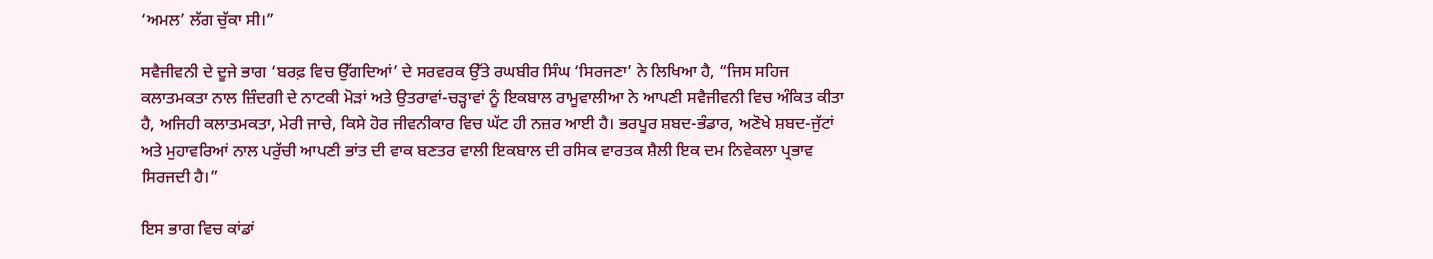‘ਅਮਲ’ ਲੱਗ ਚੁੱਕਾ ਸੀ।”

ਸਵੈਜੀਵਨੀ ਦੇ ਦੂਜੇ ਭਾਗ ‘ਬਰਫ਼ ਵਿਚ ਉੱਗਦਿਆਂ’ ਦੇ ਸਰਵਰਕ ਉੱਤੇ ਰਘਬੀਰ ਸਿੰਘ ‘ਸਿਰਜਣਾ’ ਨੇ ਲਿਖਿਆ ਹੈ, “ਜਿਸ ਸਹਿਜ ਕਲਾਤਮਕਤਾ ਨਾਲ ਜ਼ਿੰਦਗੀ ਦੇ ਨਾਟਕੀ ਮੋੜਾਂ ਅਤੇ ਉਤਰਾਵਾਂ-ਚੜ੍ਹਾਵਾਂ ਨੂੰ ਇਕਬਾਲ ਰਾਮੂਵਾਲੀਆ ਨੇ ਆਪਣੀ ਸਵੈਜੀਵਨੀ ਵਿਚ ਅੰਕਿਤ ਕੀਤਾ ਹੈ, ਅਜਿਹੀ ਕਲਾਤਮਕਤਾ, ਮੇਰੀ ਜਾਚੇ, ਕਿਸੇ ਹੋਰ ਜੀਵਨੀਕਾਰ ਵਿਚ ਘੱਟ ਹੀ ਨਜ਼ਰ ਆਈ ਹੈ। ਭਰਪੂਰ ਸ਼ਬਦ-ਭੰਡਾਰ, ਅਣੋਖੇ ਸ਼ਬਦ-ਜੁੱਟਾਂ ਅਤੇ ਮੁਹਾਵਰਿਆਂ ਨਾਲ ਪਰੁੱਚੀ ਆਪਣੀ ਭਾਂਤ ਦੀ ਵਾਕ ਬਣਤਰ ਵਾਲੀ ਇਕਬਾਲ ਦੀ ਰਸਿਕ ਵਾਰਤਕ ਸ਼ੈਲੀ ਇਕ ਦਮ ਨਿਵੇਕਲਾ ਪ੍ਰਭਾਵ ਸਿਰਜਦੀ ਹੈ।”

ਇਸ ਭਾਗ ਵਿਚ ਕਾਂਡਾਂ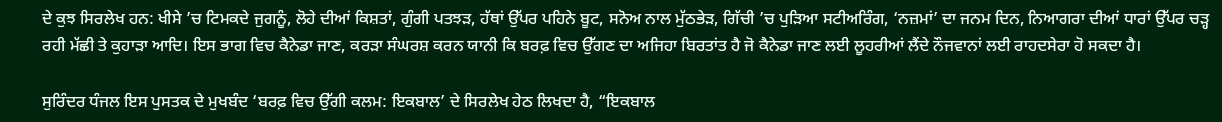ਦੇ ਕੁਝ ਸਿਰਲੇਖ ਹਨ: ਖੀਸੇ ’ਚ ਟਿਮਕਦੇ ਜੁਗਨੂੰ, ਲੋਹੇ ਦੀਆਂ ਕਿਸ਼ਤਾਂ, ਗੁੰਗੀ ਪਤਝੜ, ਹੱਥਾਂ ਉੱਪਰ ਪਹਿਨੇ ਬੂਟ, ਸਨੋਅ ਨਾਲ ਮੁੱਠਭੇੜ, ਗਿੱਚੀ ’ਚ ਪੁੜਿਆ ਸਟੀਅਰਿੰਗ, ‘ਨਜ਼ਮਾਂ’ ਦਾ ਜਨਮ ਦਿਨ, ਨਿਆਗਰਾ ਦੀਆਂ ਧਾਰਾਂ ਉੱਪਰ ਚੜ੍ਹ ਰਹੀ ਮੱਛੀ ਤੇ ਕੁਹਾੜਾ ਆਦਿ। ਇਸ ਭਾਗ ਵਿਚ ਕੈਨੇਡਾ ਜਾਣ, ਕਰੜਾ ਸੰਘਰਸ਼ ਕਰਨ ਯਾਨੀ ਕਿ ਬਰਫ਼ ਵਿਚ ਉੱਗਣ ਦਾ ਅਜਿਹਾ ਬਿਰਤਾਂਤ ਹੈ ਜੋ ਕੈਨੇਡਾ ਜਾਣ ਲਈ ਲੂਹਰੀਆਂ ਲੈਂਦੇ ਨੌਜਵਾਨਾਂ ਲਈ ਰਾਹਦਸੇਰਾ ਹੋ ਸਕਦਾ ਹੈ।

ਸੁਰਿੰਦਰ ਧੰਜਲ ਇਸ ਪੁਸਤਕ ਦੇ ਮੁਖਬੰਦ ‘ਬਰਫ਼ ਵਿਚ ਉੱਗੀ ਕਲਮ: ਇਕਬਾਲ’ ਦੇ ਸਿਰਲੇਖ ਹੇਠ ਲਿਖਦਾ ਹੈ, “ਇਕਬਾਲ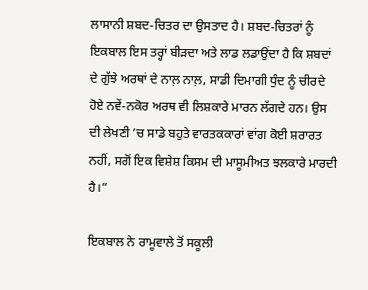ਲਾਸਾਨੀ ਸ਼ਬਦ-ਚਿਤਰ ਦਾ ਉਸਤਾਦ ਹੈ। ਸ਼ਬਦ-ਚਿਤਰਾਂ ਨੂੰ ਇਕਬਾਲ ਇਸ ਤਰ੍ਹਾਂ ਬੀੜਦਾ ਅਤੇ ਲਾਡ ਲਡਾਉਂਦਾ ਹੈ ਕਿ ਸ਼ਬਦਾਂ ਦੇ ਗੁੱਝੇ ਅਰਥਾਂ ਦੇ ਨਾਲ਼ ਨਾਲ਼, ਸਾਡੀ ਦਿਮਾਗੀ ਧੁੰਦ ਨੂੰ ਚੀਰਦੇ ਹੋਏ ਨਵੇਂ-ਨਕੋਰ ਅਰਥ ਵੀ ਲਿਸ਼ਕਾਰੇ ਮਾਰਨ ਲੱਗਦੇ ਹਨ। ਉਸ ਦੀ ਲੇਖਣੀ ’ਚ ਸਾਡੇ ਬਹੁਤੇ ਵਾਰਤਕਕਾਰਾਂ ਵਾਂਗ ਕੋਈ ਸ਼ਰਾਰਤ ਨਹੀਂ, ਸਗੋਂ ਇਕ ਵਿਸ਼ੇਸ਼ ਕਿਸਮ ਦੀ ਮਾਸੂਮੀਅਤ ਝਲਕਾਰੇ ਮਾਰਦੀ ਹੈ।”

ਇਕਬਾਲ ਨੇ ਰਾਮੂਵਾਲੇ ਤੋਂ ਸਕੂਲੀ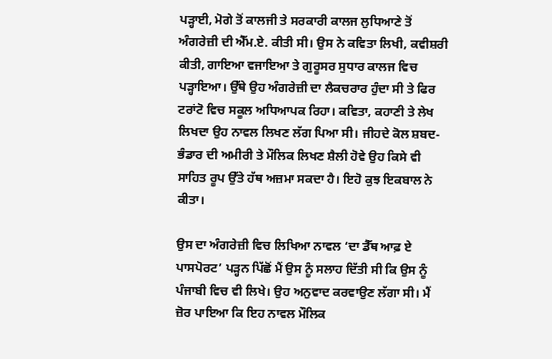ਪੜ੍ਹਾਈ, ਮੋਗੇ ਤੋਂ ਕਾਲਜੀ ਤੇ ਸਰਕਾਰੀ ਕਾਲਜ ਲੁਧਿਆਣੇ ਤੋਂ ਅੰਗਰੇਜ਼ੀ ਦੀ ਐੱਮ.ਏ. ਕੀਤੀ ਸੀ। ਉਸ ਨੇ ਕਵਿਤਾ ਲਿਖੀ, ਕਵੀਸ਼ਰੀ ਕੀਤੀ, ਗਾਇਆ ਵਜਾਇਆ ਤੇ ਗੁਰੂਸਰ ਸੁਧਾਰ ਕਾਲਜ ਵਿਚ ਪੜ੍ਹਾਇਆ। ਉੱਥੇ ਉਹ ਅੰਗਰੇਜ਼ੀ ਦਾ ਲੈਕਚਰਾਰ ਹੁੰਦਾ ਸੀ ਤੇ ਫਿਰ ਟਰਾਂਟੋ ਵਿਚ ਸਕੂਲ ਅਧਿਆਪਕ ਰਿਹਾ। ਕਵਿਤਾ, ਕਹਾਣੀ ਤੇ ਲੇਖ ਲਿਖਦਾ ਉਹ ਨਾਵਲ ਲਿਖਣ ਲੱਗ ਪਿਆ ਸੀ। ਜੀਹਦੇ ਕੋਲ ਸ਼ਬਦ-ਭੰਡਾਰ ਦੀ ਅਮੀਰੀ ਤੇ ਮੌਲਿਕ ਲਿਖਣ ਸ਼ੈਲੀ ਹੋਵੇ ਉਹ ਕਿਸੇ ਵੀ ਸਾਹਿਤ ਰੂਪ ਉੱਤੇ ਹੱਥ ਅਜ਼ਮਾ ਸਕਦਾ ਹੈ। ਇਹੋ ਕੁਝ ਇਕਬਾਲ ਨੇ ਕੀਤਾ।

ਉਸ ਦਾ ਅੰਗਰੇਜ਼ੀ ਵਿਚ ਲਿਖਿਆ ਨਾਵਲ ‘ਦਾ ਡੈੱਥ ਆਫ਼ ਏ ਪਾਸਪੋਰਟ’ ਪੜ੍ਹਨ ਪਿੱਛੋਂ ਮੈਂ ਉਸ ਨੂੰ ਸਲਾਹ ਦਿੱਤੀ ਸੀ ਕਿ ਉਸ ਨੂੰ ਪੰਜਾਬੀ ਵਿਚ ਵੀ ਲਿਖੇ। ਉਹ ਅਨੁਵਾਦ ਕਰਵਾਉਣ ਲੱਗਾ ਸੀ। ਮੈਂ ਜ਼ੋਰ ਪਾਇਆ ਕਿ ਇਹ ਨਾਵਲ ਮੌਲਿਕ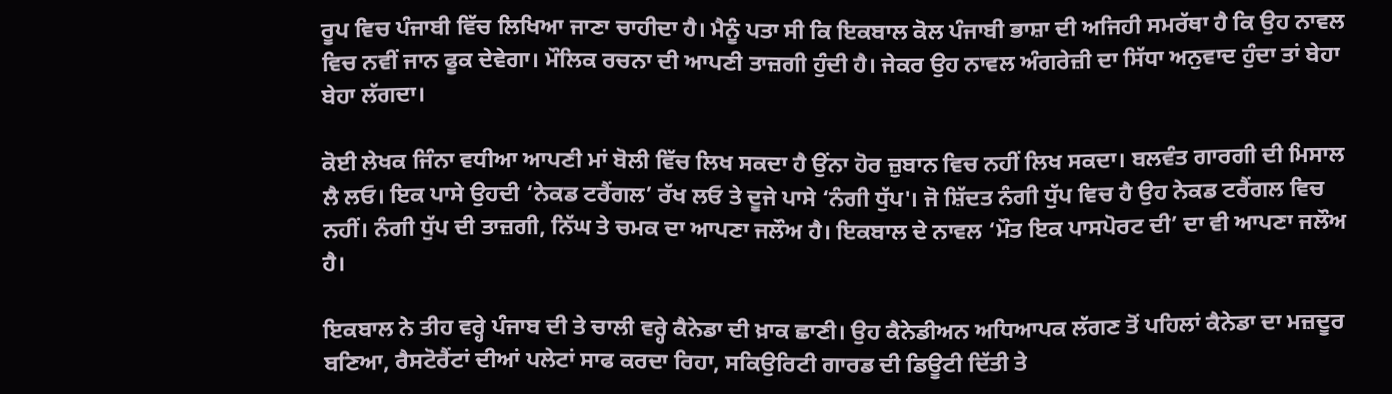ਰੂਪ ਵਿਚ ਪੰਜਾਬੀ ਵਿੱਚ ਲਿਖਿਆ ਜਾਣਾ ਚਾਹੀਦਾ ਹੈ। ਮੈਨੂੰ ਪਤਾ ਸੀ ਕਿ ਇਕਬਾਲ ਕੋਲ ਪੰਜਾਬੀ ਭਾਸ਼ਾ ਦੀ ਅਜਿਹੀ ਸਮਰੱਥਾ ਹੈ ਕਿ ਉਹ ਨਾਵਲ ਵਿਚ ਨਵੀਂ ਜਾਨ ਫੂਕ ਦੇਵੇਗਾ। ਮੌਲਿਕ ਰਚਨਾ ਦੀ ਆਪਣੀ ਤਾਜ਼ਗੀ ਹੁੰਦੀ ਹੈ। ਜੇਕਰ ਉਹ ਨਾਵਲ ਅੰਗਰੇਜ਼ੀ ਦਾ ਸਿੱਧਾ ਅਨੁਵਾਦ ਹੁੰਦਾ ਤਾਂ ਬੇਹਾ ਬੇਹਾ ਲੱਗਦਾ।

ਕੋਈ ਲੇਖਕ ਜਿੰਨਾ ਵਧੀਆ ਆਪਣੀ ਮਾਂ ਬੋਲੀ ਵਿੱਚ ਲਿਖ ਸਕਦਾ ਹੈ ਉਂਨਾ ਹੋਰ ਜ਼ੁਬਾਨ ਵਿਚ ਨਹੀਂ ਲਿਖ ਸਕਦਾ। ਬਲਵੰਤ ਗਾਰਗੀ ਦੀ ਮਿਸਾਲ ਲੈ ਲਓ। ਇਕ ਪਾਸੇ ਉਹਦੀ ‘ਨੇਕਡ ਟਰੈਂਗਲ’ ਰੱਖ ਲਓ ਤੇ ਦੂਜੇ ਪਾਸੇ ‘ਨੰਗੀ ਧੁੱਪ'। ਜੋ ਸ਼ਿੱਦਤ ਨੰਗੀ ਧੁੱਪ ਵਿਚ ਹੈ ਉਹ ਨੇਕਡ ਟਰੈਂਗਲ ਵਿਚ ਨਹੀਂ। ਨੰਗੀ ਧੁੱਪ ਦੀ ਤਾਜ਼ਗੀ, ਨਿੱਘ ਤੇ ਚਮਕ ਦਾ ਆਪਣਾ ਜਲੌਅ ਹੈ। ਇਕਬਾਲ ਦੇ ਨਾਵਲ ‘ਮੌਤ ਇਕ ਪਾਸਪੋਰਟ ਦੀ’ ਦਾ ਵੀ ਆਪਣਾ ਜਲੌਅ ਹੈ।

ਇਕਬਾਲ ਨੇ ਤੀਹ ਵਰ੍ਹੇ ਪੰਜਾਬ ਦੀ ਤੇ ਚਾਲੀ ਵਰ੍ਹੇ ਕੈਨੇਡਾ ਦੀ ਖ਼ਾਕ ਛਾਣੀ। ਉਹ ਕੈਨੇਡੀਅਨ ਅਧਿਆਪਕ ਲੱਗਣ ਤੋਂ ਪਹਿਲਾਂ ਕੈਨੇਡਾ ਦਾ ਮਜ਼ਦੂਰ ਬਣਿਆ, ਰੈਸਟੋਰੈਂਟਾਂ ਦੀਆਂ ਪਲੇਟਾਂ ਸਾਫ ਕਰਦਾ ਰਿਹਾ, ਸਕਿਉਰਿਟੀ ਗਾਰਡ ਦੀ ਡਿਊਟੀ ਦਿੱਤੀ ਤੇ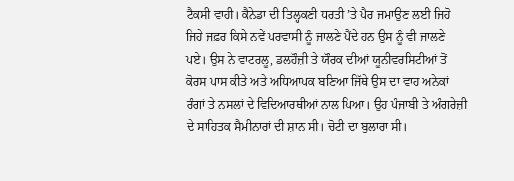ਟੈਕਸੀ ਵਾਹੀ। ਕੈਨੇਡਾ ਦੀ ਤਿਲ੍ਹਕਣੀ ਧਰਤੀ ’ਤੇ ਪੈਰ ਜਮਾਉਣ ਲਈ ਜਿਹੋ ਜਿਹੇ ਜਫ਼ਰ ਕਿਸੇ ਨਵੇਂ ਪਰਵਾਸੀ ਨੂੰ ਜਾਲਣੇ ਪੈਂਦੇ ਹਨ ਉਸ ਨੂੰ ਵੀ ਜਾਲਣੇ ਪਏ। ਉਸ ਨੇ ਵਾਟਰਲੂ, ਡਲਹੌਜ਼ੀ ਤੇ ਯੌਰਕ ਦੀਆਂ ਯੂਨੀਵਰਸਿਟੀਆਂ ਤੋਂ ਕੋਰਸ ਪਾਸ ਕੀਤੇ ਅਤੇ ਅਧਿਆਪਕ ਬਣਿਆ ਜਿੱਥੇ ਉਸ ਦਾ ਵਾਹ ਅਨੇਕਾਂ ਰੰਗਾਂ ਤੇ ਨਸਲਾਂ ਦੇ ਵਿਦਿਆਰਥੀਆਂ ਨਾਲ ਪਿਆ। ਉਹ ਪੰਜਾਬੀ ਤੇ ਅੰਗਰੇਜ਼ੀ ਦੇ ਸਾਹਿਤਕ ਸੈਮੀਨਾਰਾਂ ਦੀ ਸ਼ਾਨ ਸੀ। ਚੋਟੀ ਦਾ ਬੁਲਾਰਾ ਸੀ।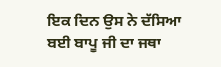ਇਕ ਦਿਨ ਉਸ ਨੇ ਦੱਸਿਆ ਬਈ ਬਾਪੂ ਜੀ ਦਾ ਜਥਾ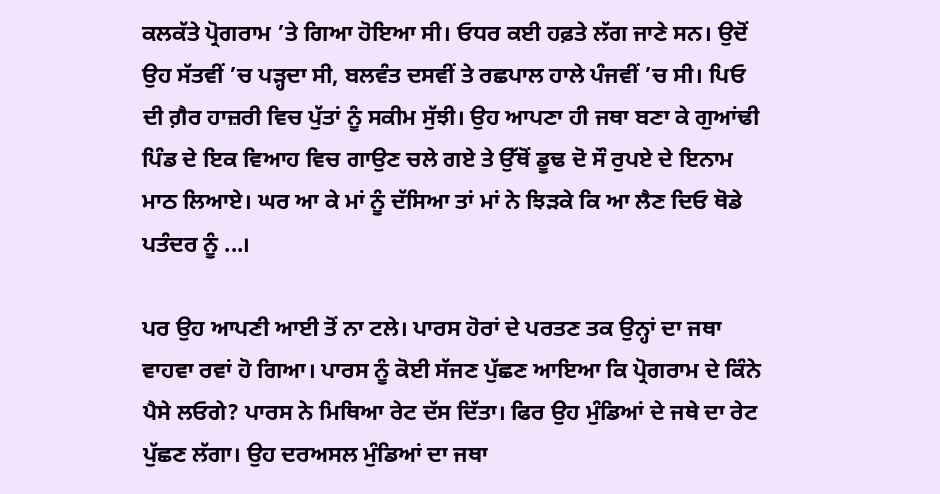ਕਲਕੱਤੇ ਪ੍ਰੋਗਰਾਮ ’ਤੇ ਗਿਆ ਹੋਇਆ ਸੀ। ਓਧਰ ਕਈ ਹਫ਼ਤੇ ਲੱਗ ਜਾਣੇ ਸਨ। ਉਦੋਂ ਉਹ ਸੱਤਵੀਂ ’ਚ ਪੜ੍ਹਦਾ ਸੀ, ਬਲਵੰਤ ਦਸਵੀਂ ਤੇ ਰਛਪਾਲ ਹਾਲੇ ਪੰਜਵੀਂ ’ਚ ਸੀ। ਪਿਓ ਦੀ ਗ਼ੈਰ ਹਾਜ਼ਰੀ ਵਿਚ ਪੁੱਤਾਂ ਨੂੰ ਸਕੀਮ ਸੁੱਝੀ। ਉਹ ਆਪਣਾ ਹੀ ਜਥਾ ਬਣਾ ਕੇ ਗੁਆਂਢੀ ਪਿੰਡ ਦੇ ਇਕ ਵਿਆਹ ਵਿਚ ਗਾਉਣ ਚਲੇ ਗਏ ਤੇ ਉੱਥੋਂ ਡੂਢ ਦੋ ਸੌ ਰੁਪਏ ਦੇ ਇਨਾਮ ਮਾਠ ਲਿਆਏ। ਘਰ ਆ ਕੇ ਮਾਂ ਨੂੰ ਦੱਸਿਆ ਤਾਂ ਮਾਂ ਨੇ ਝਿੜਕੇ ਕਿ ਆ ਲੈਣ ਦਿਓ ਥੋਡੇ ਪਤੰਦਰ ਨੂੰ ...।

ਪਰ ਉਹ ਆਪਣੀ ਆਈ ਤੋਂ ਨਾ ਟਲੇ। ਪਾਰਸ ਹੋਰਾਂ ਦੇ ਪਰਤਣ ਤਕ ਉਨ੍ਹਾਂ ਦਾ ਜਥਾ ਵਾਹਵਾ ਰਵਾਂ ਹੋ ਗਿਆ। ਪਾਰਸ ਨੂੰ ਕੋਈ ਸੱਜਣ ਪੁੱਛਣ ਆਇਆ ਕਿ ਪ੍ਰੋਗਰਾਮ ਦੇ ਕਿੰਨੇ ਪੈਸੇ ਲਓਗੇ? ਪਾਰਸ ਨੇ ਮਿਥਿਆ ਰੇਟ ਦੱਸ ਦਿੱਤਾ। ਫਿਰ ਉਹ ਮੁੰਡਿਆਂ ਦੇ ਜਥੇ ਦਾ ਰੇਟ ਪੁੱਛਣ ਲੱਗਾ। ਉਹ ਦਰਅਸਲ ਮੁੰਡਿਆਂ ਦਾ ਜਥਾ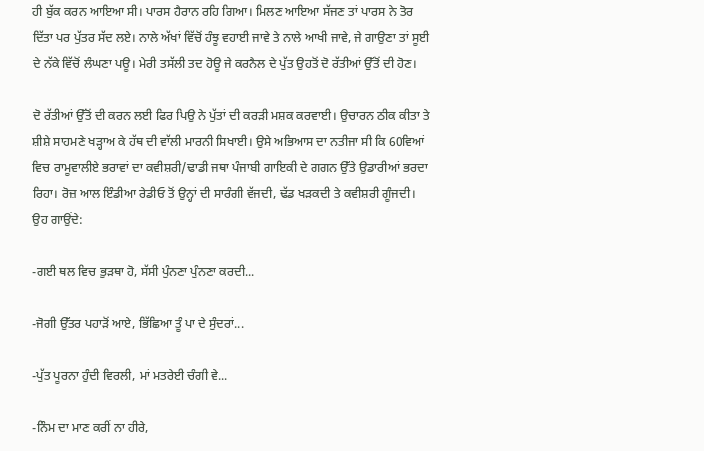ਹੀ ਬੁੱਕ ਕਰਨ ਆਇਆ ਸੀ। ਪਾਰਸ ਹੈਰਾਨ ਰਹਿ ਗਿਆ। ਮਿਲਣ ਆਇਆ ਸੱਜਣ ਤਾਂ ਪਾਰਸ ਨੇ ਤੋਰ ਦਿੱਤਾ ਪਰ ਪੁੱਤਰ ਸੱਦ ਲਏ। ਨਾਲੇ ਅੱਖਾਂ ਵਿੱਚੋਂ ਹੰਝੂ ਵਹਾਈ ਜਾਵੇ ਤੇ ਨਾਲੇ ਆਖੀ ਜਾਵੇ, ਜੇ ਗਾਉਣਾ ਤਾਂ ਸੂਈ ਦੇ ਨੱਕੇ ਵਿੱਚੋਂ ਲੰਘਣਾ ਪਊ। ਮੇਰੀ ਤਸੱਲੀ ਤਦ ਹੋਊ ਜੇ ਕਰਨੈਲ ਦੇ ਪੁੱਤ ਉਹਤੋਂ ਦੋ ਰੱਤੀਆਂ ਉੱਤੋਂ ਦੀ ਹੋਣ।

ਦੋ ਰੱਤੀਆਂ ਉੱਤੋਂ ਦੀ ਕਰਨ ਲਈ ਫਿਰ ਪਿਉ ਨੇ ਪੁੱਤਾਂ ਦੀ ਕਰੜੀ ਮਸ਼ਕ ਕਰਵਾਈ। ਉਚਾਰਨ ਠੀਕ ਕੀਤਾ ਤੇ ਸ਼ੀਸ਼ੇ ਸਾਹਮਣੇ ਖੜ੍ਹਾਅ ਕੇ ਹੱਥ ਦੀ ਵਾੱਲੀ ਮਾਰਨੀ ਸਿਖਾਈ। ਉਸੇ ਅਭਿਆਸ ਦਾ ਨਤੀਜਾ ਸੀ ਕਿ 60ਵਿਆਂ ਵਿਚ ਰਾਮੂਵਾਲੀਏ ਭਰਾਵਾਂ ਦਾ ਕਵੀਸ਼ਰੀ/ਢਾਡੀ ਜਥਾ ਪੰਜਾਬੀ ਗਾਇਕੀ ਦੇ ਗਗਨ ਉੱਤੇ ਉਡਾਰੀਆਂ ਭਰਦਾ ਰਿਹਾ। ਰੋਜ਼ ਆਲ ਇੰਡੀਆ ਰੇਡੀਓ ਤੋਂ ਉਨ੍ਹਾਂ ਦੀ ਸਾਰੰਗੀ ਵੱਜਦੀ, ਢੱਡ ਖੜਕਦੀ ਤੇ ਕਵੀਸ਼ਰੀ ਗੂੰਜਦੀ। ਉਹ ਗਾਉਂਦੇ:

-ਗਈ ਥਲ ਵਿਚ ਭੁੜਥਾ ਹੋ, ਸੱਸੀ ਪੁੰਨਣਾ ਪੁੰਨਣਾ ਕਰਦੀ...

-ਜੋਗੀ ਉੱਤਰ ਪਹਾੜੋਂ ਆਏ, ਭਿੱਛਿਆ ਤੂੰ ਪਾ ਦੇ ਸੁੰਦਰਾਂ...

-ਪੁੱਤ ਪੂਰਨਾ ਹੁੰਦੀ ਵਿਰਲੀ, ਮਾਂ ਮਤਰੇਈ ਚੰਗੀ ਵੇ...

-ਨਿੰਮ ਦਾ ਮਾਣ ਕਰੀਂ ਨਾ ਹੀਰੇ,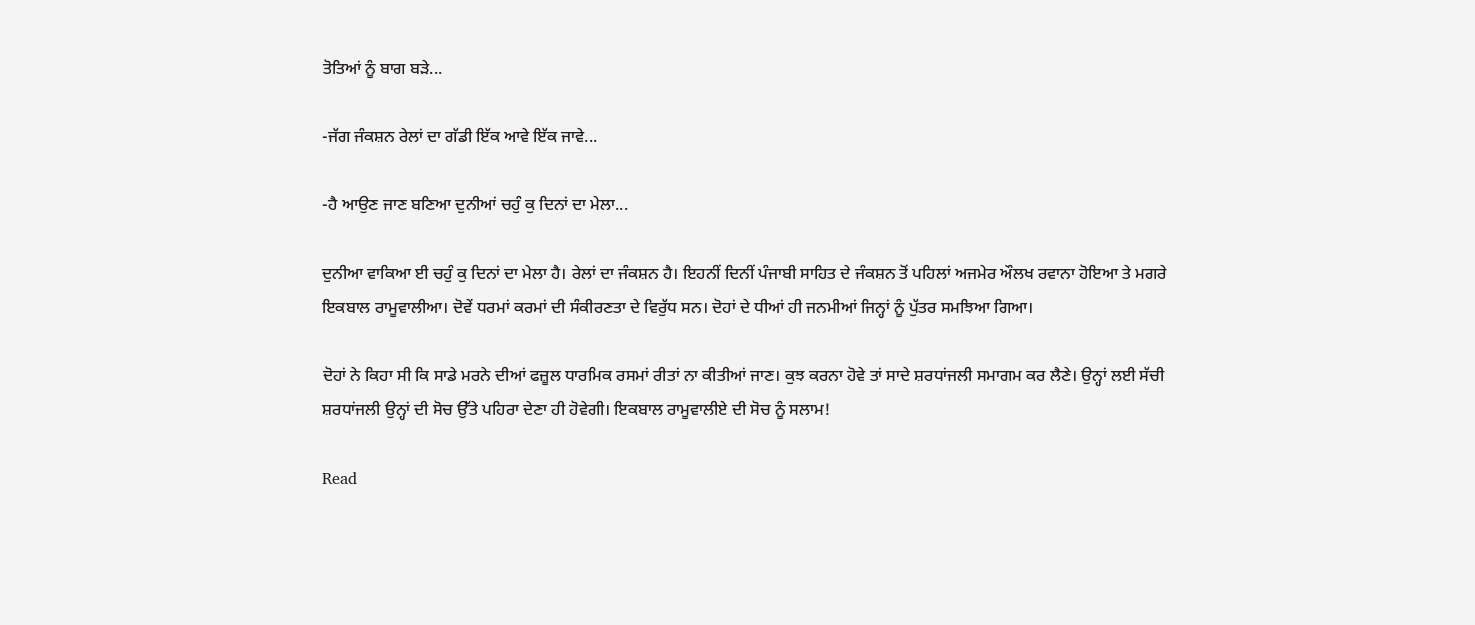ਤੋਤਿਆਂ ਨੂੰ ਬਾਗ ਬੜੇ...

-ਜੱਗ ਜੰਕਸ਼ਨ ਰੇਲਾਂ ਦਾ ਗੱਡੀ ਇੱਕ ਆਵੇ ਇੱਕ ਜਾਵੇ...

-ਹੈ ਆਉਣ ਜਾਣ ਬਣਿਆ ਦੁਨੀਆਂ ਚਹੁੰ ਕੁ ਦਿਨਾਂ ਦਾ ਮੇਲਾ...

ਦੁਨੀਆ ਵਾਕਿਆ ਈ ਚਹੁੰ ਕੁ ਦਿਨਾਂ ਦਾ ਮੇਲਾ ਹੈ। ਰੇਲਾਂ ਦਾ ਜੰਕਸ਼ਨ ਹੈ। ਇਹਨੀਂ ਦਿਨੀਂ ਪੰਜਾਬੀ ਸਾਹਿਤ ਦੇ ਜੰਕਸ਼ਨ ਤੋਂ ਪਹਿਲਾਂ ਅਜਮੇਰ ਔਲਖ ਰਵਾਨਾ ਹੋਇਆ ਤੇ ਮਗਰੇ ਇਕਬਾਲ ਰਾਮੂਵਾਲੀਆ। ਦੋਵੇਂ ਧਰਮਾਂ ਕਰਮਾਂ ਦੀ ਸੰਕੀਰਣਤਾ ਦੇ ਵਿਰੁੱਧ ਸਨ। ਦੋਹਾਂ ਦੇ ਧੀਆਂ ਹੀ ਜਨਮੀਆਂ ਜਿਨ੍ਹਾਂ ਨੂੰ ਪੁੱਤਰ ਸਮਝਿਆ ਗਿਆ।

ਦੋਹਾਂ ਨੇ ਕਿਹਾ ਸੀ ਕਿ ਸਾਡੇ ਮਰਨੇ ਦੀਆਂ ਫਜ਼ੂਲ ਧਾਰਮਿਕ ਰਸਮਾਂ ਰੀਤਾਂ ਨਾ ਕੀਤੀਆਂ ਜਾਣ। ਕੁਝ ਕਰਨਾ ਹੋਵੇ ਤਾਂ ਸਾਦੇ ਸ਼ਰਧਾਂਜਲੀ ਸਮਾਗਮ ਕਰ ਲੈਣੇ। ਉਨ੍ਹਾਂ ਲਈ ਸੱਚੀ ਸ਼ਰਧਾਂਜਲੀ ਉਨ੍ਹਾਂ ਦੀ ਸੋਚ ਉੱਤੇ ਪਹਿਰਾ ਦੇਣਾ ਹੀ ਹੋਵੇਗੀ। ਇਕਬਾਲ ਰਾਮੂਵਾਲੀਏ ਦੀ ਸੋਚ ਨੂੰ ਸਲਾਮ!

Read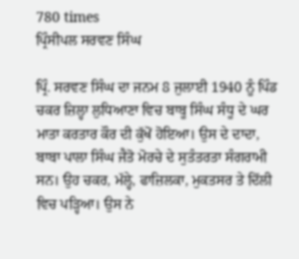780 times
ਪ੍ਰਿੰਸੀਪਲ ਸਰਵਣ ਸਿੰਘ

ਪ੍ਰਿੰ. ਸਰਵਣ ਸਿੰਘ ਦਾ ਜਨਮ 8 ਜੁਲਾਈ 1940 ਨੂੰ ਪਿੰਡ ਚਕਰ ਜ਼ਿਲ੍ਹਾ ਲੁਧਿਆਣਾ ਵਿਚ ਬਾਬੂ ਸਿੰਘ ਸੰਧੂ ਦੇ ਘਰ ਮਾਤਾ ਕਰਤਾਰ ਕੌਰ ਦੀ ਕੁੱਖੋਂ ਹੋਇਆ। ਉਸ ਦੇ ਦਾਦਾ, ਬਾਬਾ ਪਾਲਾ ਸਿੰਘ ਜੈਤੋ ਮੋਰਚੇ ਦੇ ਸੁਤੰਤਰਤਾ ਸੰਗਰਾਮੀ ਸਨ। ਉਹ ਚਕਰ, ਮੱਲ੍ਹੇ, ਫਾਜ਼ਿਲਕਾ, ਮੁਕਤਸਰ ਤੇ ਦਿੱਲੀ ਵਿਚ ਪੜ੍ਹਿਆ। ਉਸ ਨੇ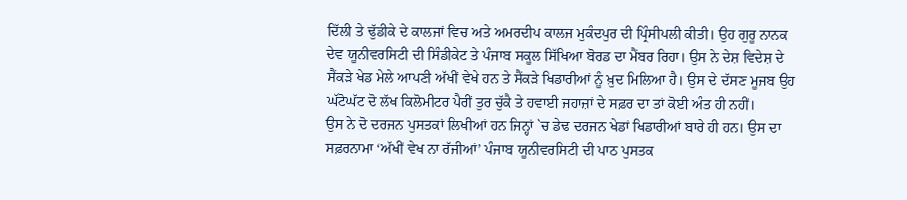ਦਿੱਲੀ ਤੇ ਢੁੱਡੀਕੇ ਦੇ ਕਾਲਜਾਂ ਵਿਚ ਅਤੇ ਅਮਰਦੀਪ ਕਾਲਜ ਮੁਕੰਦਪੁਰ ਦੀ ਪ੍ਰਿੰਸੀਪਲੀ ਕੀਤੀ। ਉਹ ਗੁਰੂ ਨਾਨਕ ਦੇਵ ਯੂਨੀਵਰਸਿਟੀ ਦੀ ਸਿੰਡੀਕੇਟ ਤੇ ਪੰਜਾਬ ਸਕੂਲ ਸਿੱਖਿਆ ਬੋਰਡ ਦਾ ਮੈਂਬਰ ਰਿਹਾ। ਉਸ ਨੇ ਦੇਸ਼ ਵਿਦੇਸ਼ ਦੇ ਸੈਂਕੜੇ ਖੇਡ ਮੇਲੇ ਆਪਣੀ ਅੱਖੀਂ ਵੇਖੇ ਹਨ ਤੇ ਸੈਂਕੜੇ ਖਿਡਾਰੀਆਂ ਨੂੰ ਖ਼ੁਦ ਮਿਲਿਆ ਹੈ। ਉਸ ਦੇ ਦੱਸਣ ਮੂਜਬ ਉਹ ਘੱਟੋਘੱਟ ਦੋ ਲੱਖ ਕਿਲੋਮੀਟਰ ਪੈਰੀਂ ਤੁਰ ਚੁੱਕੈ ਤੇ ਹਵਾਈ ਜਹਾਜ਼ਾਂ ਦੇ ਸਫ਼ਰ ਦਾ ਤਾਂ ਕੋਈ ਅੰਤ ਹੀ ਨਹੀਂ।
ਉਸ ਨੇ ਦੋ ਦਰਜਨ ਪੁਸਤਕਾਂ ਲਿਖੀਆਂ ਹਨ ਜਿਨ੍ਹਾਂ `ਚ ਡੇਢ ਦਰਜਨ ਖੇਡਾਂ ਖਿਡਾਰੀਆਂ ਬਾਰੇ ਹੀ ਹਨ। ਉਸ ਦਾ ਸਫ਼ਰਨਾਮਾ ‘ਅੱਖੀਂ ਵੇਖ ਨਾ ਰੱਜੀਆਂ’ ਪੰਜਾਬ ਯੂਨੀਵਰਸਿਟੀ ਦੀ ਪਾਠ ਪੁਸਤਕ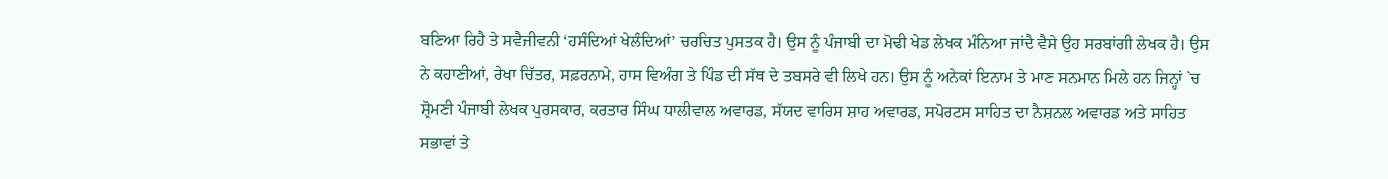ਬਣਿਆ ਰਿਹੈ ਤੇ ਸਵੈਜੀਵਨੀ ‘ਹਸੰਦਿਆਂ ਖੇਲੰਦਿਆਂ’ ਚਰਚਿਤ ਪੁਸਤਕ ਹੈ। ਉਸ ਨੂੰ ਪੰਜਾਬੀ ਦਾ ਮੋਢੀ ਖੇਡ ਲੇਖਕ ਮੰਨਿਆ ਜਾਂਦੈ ਵੈਸੇ ਉਹ ਸਰਬਾਂਗੀ ਲੇਖਕ ਹੈ। ਉਸ ਨੇ ਕਹਾਣੀਆਂ, ਰੇਖਾ ਚਿੱਤਰ, ਸਫ਼ਰਨਾਮੇ, ਹਾਸ ਵਿਅੰਗ ਤੇ ਪਿੰਡ ਦੀ ਸੱਥ ਦੇ ਤਬਸਰੇ ਵੀ ਲਿਖੇ ਹਨ। ਉਸ ਨੂੰ ਅਨੇਕਾਂ ਇਨਾਮ ਤੇ ਮਾਣ ਸਨਮਾਨ ਮਿਲੇ ਹਨ ਜਿਨ੍ਹਾਂ `ਚ ਸ਼੍ਰੋਮਣੀ ਪੰਜਾਬੀ ਲੇਖਕ ਪੁਰਸਕਾਰ, ਕਰਤਾਰ ਸਿੰਘ ਧਾਲੀਵਾਲ ਅਵਾਰਡ, ਸੱਯਦ ਵਾਰਿਸ ਸ਼ਾਹ ਅਵਾਰਡ, ਸਪੋਰਟਸ ਸਾਹਿਤ ਦਾ ਨੈਸ਼ਨਲ ਅਵਾਰਡ ਅਤੇ ਸਾਹਿਤ ਸਭਾਵਾਂ ਤੇ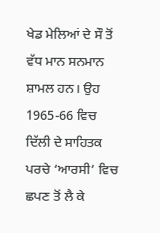ਖੇਡ ਮੇਲਿਆਂ ਦੇ ਸੌ ਤੋਂ ਵੱਧ ਮਾਨ ਸਨਮਾਨ ਸ਼ਾਮਲ ਹਨ। ਉਹ 1965-66 ਵਿਚ ਦਿੱਲੀ ਦੇ ਸਾਹਿਤਕ ਪਰਚੇ ‘ਆਰਸੀ’ ਵਿਚ ਛਪਣ ਤੋਂ ਲੈ ਕੇ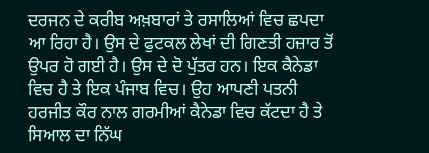ਦਰਜਨ ਦੇ ਕਰੀਬ ਅਖ਼ਬਾਰਾਂ ਤੇ ਰਸਾਲਿਆਂ ਵਿਚ ਛਪਦਾ ਆ ਰਿਹਾ ਹੈ। ਉਸ ਦੇ ਫੁਟਕਲ ਲੇਖਾਂ ਦੀ ਗਿਣਤੀ ਹਜ਼ਾਰ ਤੋਂ ਉਪਰ ਹੋ ਗਈ ਹੈ। ਉਸ ਦੇ ਦੋ ਪੁੱਤਰ ਹਨ। ਇਕ ਕੈਨੇਡਾ ਵਿਚ ਹੈ ਤੇ ਇਕ ਪੰਜਾਬ ਵਿਚ। ਉਹ ਆਪਣੀ ਪਤਨੀ ਹਰਜੀਤ ਕੌਰ ਨਾਲ ਗਰਮੀਆਂ ਕੈਨੇਡਾ ਵਿਚ ਕੱਟਦਾ ਹੈ ਤੇ ਸਿਆਲ ਦਾ ਨਿੱਘ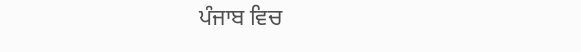ਪੰਜਾਬ ਵਿਚ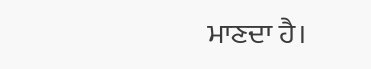ਮਾਣਦਾ ਹੈ।